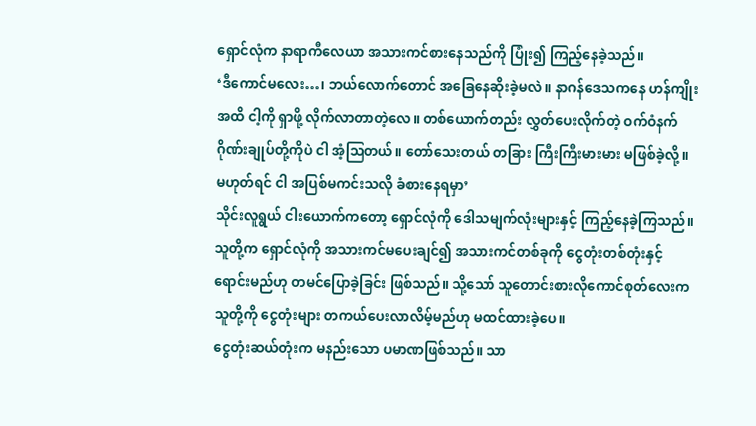ရှောင်လုံက နာရာကီလေယာ အသားကင်စားနေသည်ကို ပြုံး၍ ကြည့်နေခဲ့သည်။
‘ဒီကောင်မလေး…၊ ဘယ်လောက်တောင် အခြေနေဆိုးခဲ့မလဲ။ နာဂန်ဒေသကနေ ဟန်ကျိုးအထိ ငါ့ကို ရှာဖို့ လိုက်လာတာတဲ့လေ။ တစ်ယောက်တည်း လွှတ်ပေးလိုက်တဲ့ ဝက်ဝံနက်ဂိုဏ်းချုပ်တို့ကိုပဲ ငါ အံ့ဩတယ်။ တော်သေးတယ် တခြား ကြီးကြီးမားမား မဖြစ်ခဲ့လို့။ မဟုတ်ရင် ငါ အပြစ်မကင်းသလို ခံစားနေရမှာ’
သိုင်းလူရွယ် ငါးယောက်ကတော့ ရှောင်လုံကို ဒေါသမျက်လုံးများနှင့် ကြည့်နေခဲ့ကြသည်။ သူတို့က ရှောင်လုံကို အသားကင်မပေးချင်၍ အသားကင်တစ်ခုကို ငွေတုံးတစ်တုံးနှင့် ရောင်းမည်ဟု တမင်ပြောခဲ့ခြင်း ဖြစ်သည်။ သို့သော် သူတောင်းစားလိုကောင်စုတ်လေးက သူတို့ကို ငွေတုံးများ တကယ်ပေးလာလိမ့်မည်ဟု မထင်ထားခဲ့ပေ။
ငွေတုံးဆယ်တုံးက မနည်းသော ပမာဏဖြစ်သည်။ သာ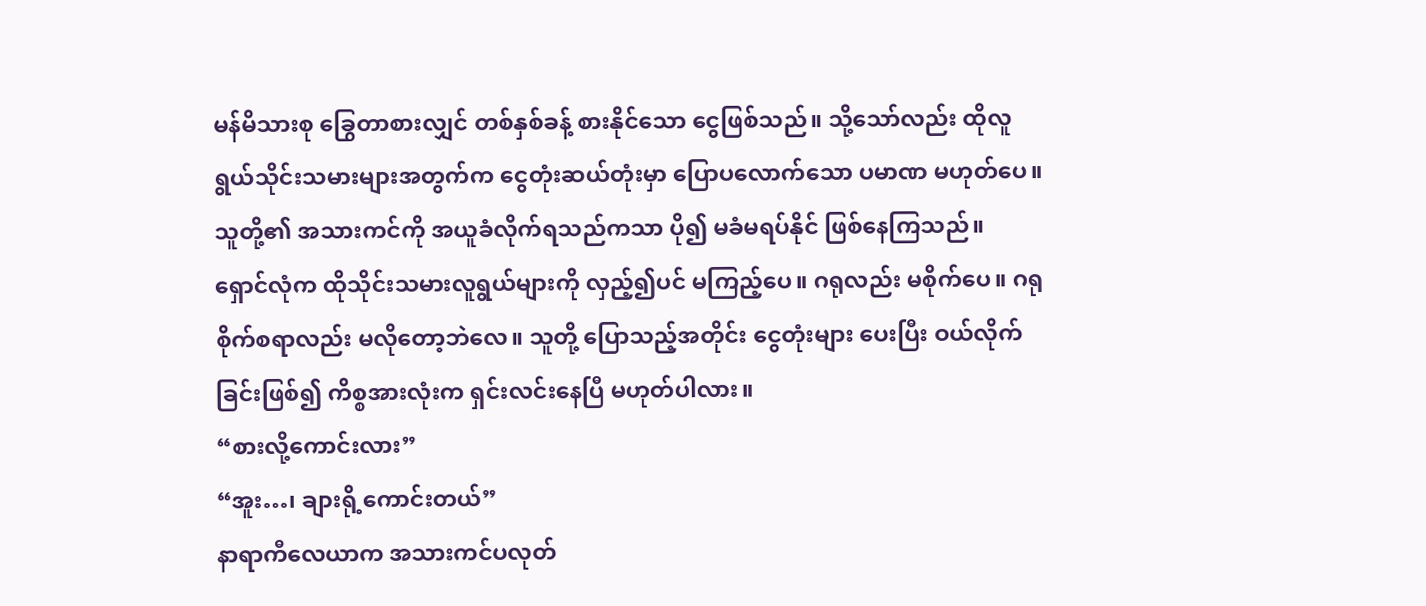မန်မိသားစု ခြွေတာစားလျှင် တစ်နှစ်ခန့် စားနိုင်သော ငွေဖြစ်သည်။ သို့သော်လည်း ထိုလူရွယ်သိုင်းသမားများအတွက်က ငွေတုံးဆယ်တုံးမှာ ပြောပလောက်သော ပမာဏ မဟုတ်ပေ။ သူတို့၏ အသားကင်ကို အယူခံလိုက်ရသည်ကသာ ပို၍ မခံမရပ်နိုင် ဖြစ်နေကြသည်။
ရှောင်လုံက ထိုသိုင်းသမားလူရွယ်များကို လှည့်၍ပင် မကြည့်ပေ။ ဂရုလည်း မစိုက်ပေ။ ဂရုစိုက်စရာလည်း မလိုတော့ဘဲလေ။ သူတို့ ပြောသည့်အတိုင်း ငွေတုံးများ ပေးပြီး ဝယ်လိုက်ခြင်းဖြစ်၍ ကိစ္စအားလုံးက ရှင်းလင်းနေပြီ မဟုတ်ပါလား။
“စားလို့ကောင်းလား”
“အူး…၊ ချားရို့ကောင်းတယ်”
နာရာကီလေယာက အသားကင်ပလုတ်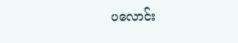ပလောင်း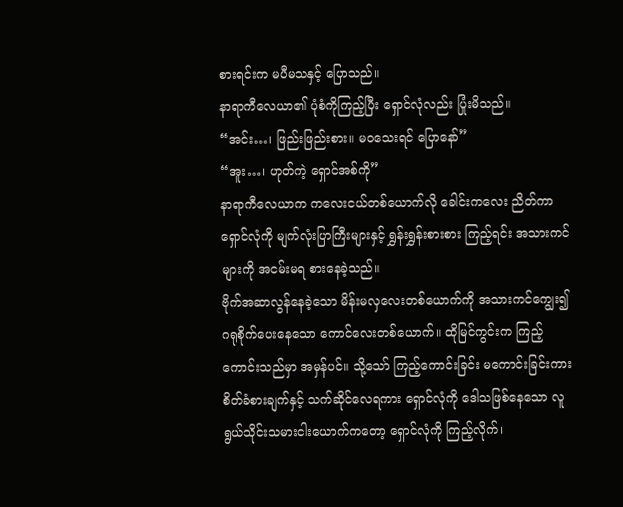စားရင်းက မပီမသနှင့် ပြောသည်။
နာရာကီလေယာ၏ ပုံစံကိုကြည့်ပြီး ရှောင်လုံလည်း ပြုံးမိသည်။
“အင်း…၊ ဖြည်းဖြည်းစား။ မဝသေးရင် ပြောနော်”
“အူး…၊ ဟုတ်ကဲ့ ရှောင်အစ်ကို”
နာရာကီလေယာက ကလေးငယ်တစ်ယောက်လို ခေါင်းကလေး ညိတ်ကာ ရှောင်လုံကို မျက်လုံးပြာကြီးများနှင့် ရွှန်းရွှန်းစားစား ကြည့်ရင်း အသားကင်များကို အငမ်းမရ စားနေခဲ့သည်။
ဗိုက်အဆာလွန်နေခဲ့သော မိန်းမလှလေးတစ်ယောက်ကို အသားကင်ကျွေး၍ ဂရုစိုက်ပေးနေသော ကောင်လေးတစ်ယောက်။ ထိုမြင်ကွင်းက ကြည့်ကောင်းသည်မှာ အမှန်ပင်။ သို့သော် ကြည့်ကောင်းခြင်း မကောင်းခြင်းကား စိတ်ခံစားချက်နှင့် သက်ဆိုင်လေရကား ရှောင်လုံကို ဒေါသဖြစ်နေသော လူရွယ်သိုင်းသမားငါးယောက်ကတော့ ရှောင်လုံကို ကြည့်လိုက်၊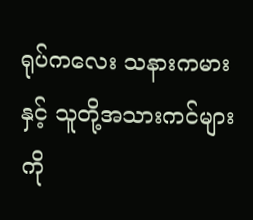ရုပ်ကလေး သနားကမားနှင့် သူတို့အသားကင်များကို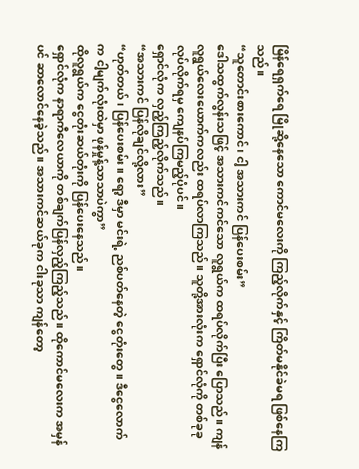မြိန်ရေရှက်ရေ မြိုဆို့နေသော ကောင်မလေးကို ကြည့်လိုက်နှင့် ကြိတ်မနိုင်ခဲမရ ဖြစ်နေကြသည်။
“သူတောင်းစားကောင်၊ ငါ့ အသားကင် ပြန်ပေးစမ်း”
ဒေါသထွက်လွန်းသဖြင့် အသားကင်ကင်သော လူရွယ်က ထရပ်လိုက်ပြီး ပြောသည်။ ကျန်လူရွယ်လေးယောက်ကလည်း ထရပ်လာကြသည်။ သူတို့အားလုံးက ရှောင်လုံကို တစ်ခုခု လုပ်လိုက်ရမှ ကျေနပ်ကြမည့်ပုံပင်။
ရှောင်လုံက လှည့်ကြည့်လိုက်သည်။
“အသားကင် ပြန်လိုချင်လို့လား”
“ဟုတ်တယ်၊ ပြန်ပေးစမ်း။ ရော့ ဒီမှာ မင်းရဲ့ ညစ်ပတ်နေတဲ့ ငွေတုံးတွေ။ ဒီငွေလောက်က ငါ့မျက်လုံးထဲမှာ ဖုန်မှုန့်သာသာပဲကွာ”
ထိုလူရွယ်က ငွေတုံးဆယ်တုံးကို ပြန်ပေးနေသည်။
ရှောင်လုံက နာရာကီလေယာကို တစ်ချက်ပြန်လှည့်ကြည့်သည်။ ထိုကောင်မလေးက အမှန်ပင် ဆာလောင်နေခဲ့သည်။ အသားကင်ဆယ်ခုက ငါးခုသာ ကျန်တော့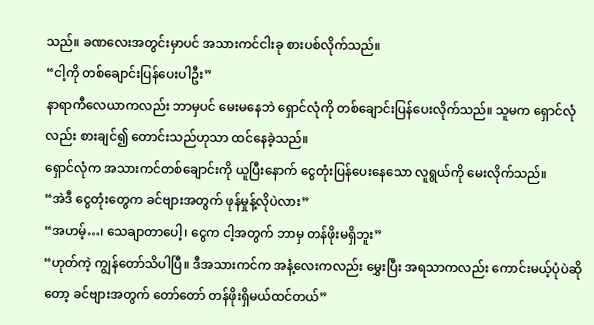သည်။ ခဏလေးအတွင်းမှာပင် အသားကင်ငါးခု စားပစ်လိုက်သည်။
“ငါ့ကို တစ်ချောင်းပြန်ပေးပါဦး”
နာရာကီလေယာကလည်း ဘာမှပင် မေးမနေဘဲ ရှောင်လုံကို တစ်ချောင်းပြန်ပေးလိုက်သည်။ သူမက ရှောင်လုံလည်း စားချင်၍ တောင်းသည်ဟုသာ ထင်နေခဲ့သည်။
ရှောင်လုံက အသားကင်တစ်ချောင်းကို ယူပြီးနောက် ငွေတုံးပြန်ပေးနေသော လူရွယ်ကို မေးလိုက်သည်။
“အဲဒီ ငွေတုံးတွေက ခင်ဗျားအတွက် ဖုန်မှုန့်လိုပဲလား”
“အဟမ့်…၊ သေချာတာပေါ့၊ ငွေက ငါ့အတွက် ဘာမှ တန်ဖိုးမရှိဘူး”
“ဟုတ်ကဲ့ ကျွန်တော်သိပါပြီ။ ဒီအသားကင်က အနံ့လေးကလည်း မွှေးပြီး အရသာကလည်း ကောင်းမယ့်ပုံပဲဆိုတော့ ခင်ဗျားအတွက် တော်တော် တန်ဖိုးရှိမယ်ထင်တယ်”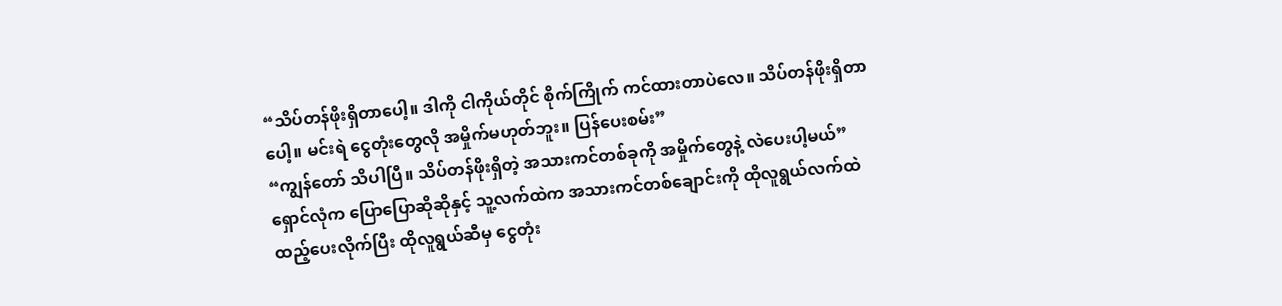“သိပ်တန်ဖိုးရှိတာပေါ့။ ဒါကို ငါကိုယ်တိုင် စိုက်ကြိုက် ကင်ထားတာပဲလေ။ သိပ်တန်ဖိုးရှိတာပေါ့။ မင်းရဲ ငွေတုံးတွေလို အမှိုက်မဟုတ်ဘူး။ ပြန်ပေးစမ်း”
“ကျွန်တော် သိပါပြီ။ သိပ်တန်ဖိုးရှိတဲ့ အသားကင်တစ်ခုကို အမှိုက်တွေနဲ့ လဲပေးပါ့မယ်”
ရှောင်လုံက ပြောပြောဆိုဆိုနှင့် သူ့လက်ထဲက အသားကင်တစ်ချောင်းကို ထိုလူရွယ်လက်ထဲ ထည့်ပေးလိုက်ပြီး ထိုလူရွယ်ဆီမှ ငွေတုံး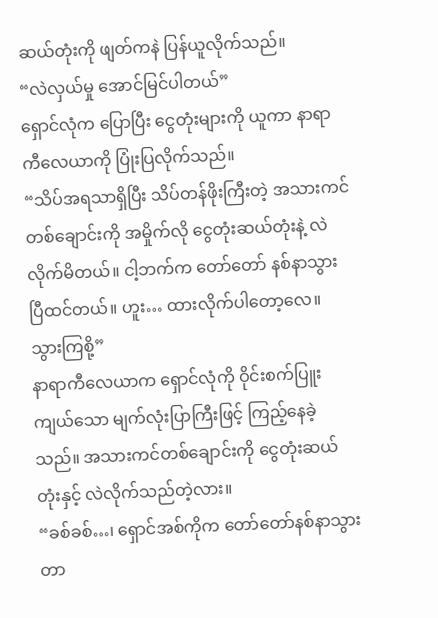ဆယ်တုံးကို ဖျတ်ကနဲ ပြန်ယူလိုက်သည်။
“လဲလှယ်မှု အောင်မြင်ပါတယ်”
ရှောင်လုံက ပြောပြီး ငွေတုံးများကို ယူကာ နာရာကီလေယာကို ပြုံးပြလိုက်သည်။
“သိပ်အရသာရှိပြီး သိပ်တန်ဖိုးကြီးတဲ့ အသားကင်တစ်ချောင်းကို အမှိုက်လို ငွေတုံးဆယ်တုံးနဲ့ လဲလိုက်မိတယ်။ ငါ့ဘက်က တော်တော် နစ်နာသွားပြီထင်တယ်။ ဟူး… ထားလိုက်ပါတော့လေ။ သွားကြစို့”
နာရာကီလေယာက ရှောင်လုံကို ဝိုင်းစက်ပြူးကျယ်သော မျက်လုံးပြာကြီးဖြင့် ကြည့်နေခဲ့သည်။ အသားကင်တစ်ချောင်းကို ငွေတုံးဆယ်တုံးနှင့် လဲလိုက်သည်တဲ့လား။
“ခစ်ခစ်…၊ ရှောင်အစ်ကိုက တော်တော်နစ်နာသွားတာ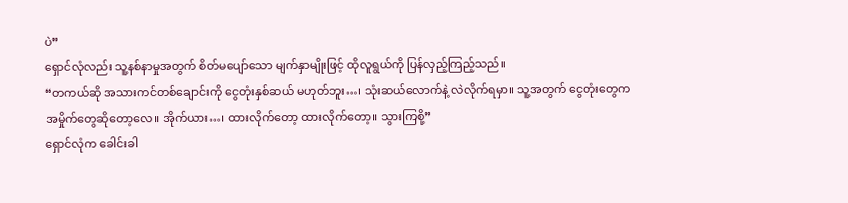ပဲ”
ရှောင်လုံလည်း သူ့နစ်နာမှုအတွက် စိတ်မပျော်သော မျက်နှာမျိုးဖြင့် ထိုလူရွယ်ကို ပြန်လှည့်ကြည့်သည်။
“တကယ်ဆို အသားကင်တစ်ချောင်းကို ငွေတုံးနှစ်ဆယ် မဟုတ်ဘူး…၊ သုံးဆယ်လောက်နဲ့ လဲလိုက်ရမှာ။ သူ့အတွက် ငွေတုံးတွေက အမှိုက်တွေဆိုတော့လေ။ အိုက်ယား…၊ ထားလိုက်တော့ ထားလိုက်တော့။ သွားကြစို့”
ရှောင်လုံက ခေါင်းခါ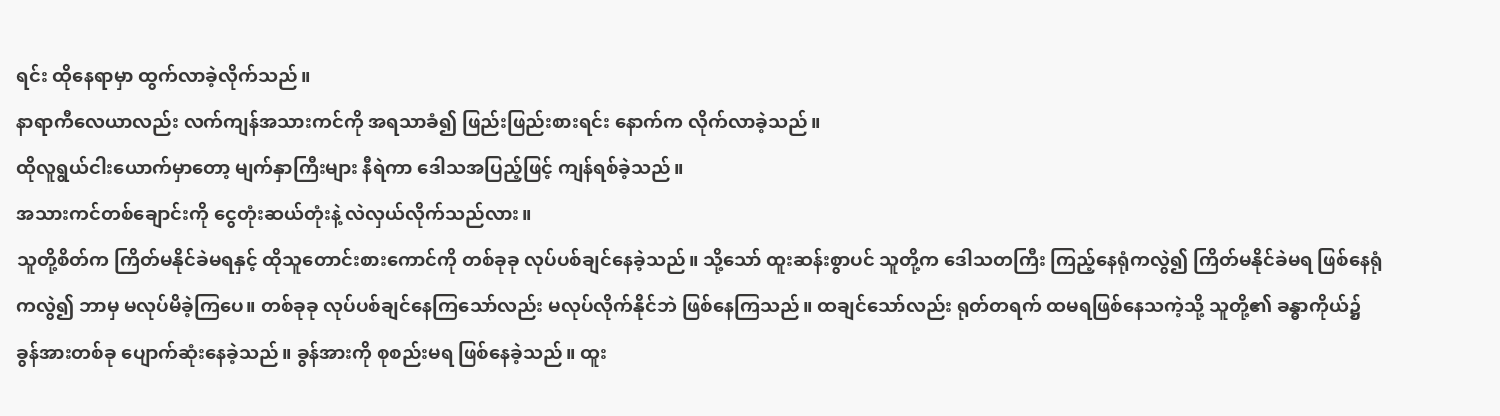ရင်း ထိုနေရာမှာ ထွက်လာခဲ့လိုက်သည်။
နာရာကီလေယာလည်း လက်ကျန်အသားကင်ကို အရသာခံ၍ ဖြည်းဖြည်းစားရင်း နောက်က လိုက်လာခဲ့သည်။
ထိုလူရွယ်ငါးယောက်မှာတော့ မျက်နှာကြီးများ နီရဲကာ ဒေါသအပြည့်ဖြင့် ကျန်ရစ်ခဲ့သည်။
အသားကင်တစ်ချောင်းကို ငွေတုံးဆယ်တုံးနဲ့ လဲလှယ်လိုက်သည်လား။
သူတို့စိတ်က ကြိတ်မနိုင်ခဲမရနှင့် ထိုသူတောင်းစားကောင်ကို တစ်ခုခု လုပ်ပစ်ချင်နေခဲ့သည်။ သို့သော် ထူးဆန်းစွာပင် သူတို့က ဒေါသတကြီး ကြည့်နေရုံကလွဲ၍ ကြိတ်မနိုင်ခဲမရ ဖြစ်နေရုံကလွဲ၍ ဘာမှ မလုပ်မိခဲ့ကြပေ။ တစ်ခုခု လုပ်ပစ်ချင်နေကြသော်လည်း မလုပ်လိုက်နိုင်ဘဲ ဖြစ်နေကြသည်။ ထချင်သော်လည်း ရုတ်တရက် ထမရဖြစ်နေသကဲ့သို့ သူတို့၏ ခန္ဓာကိုယ်၌ ခွန်အားတစ်ခု ပျောက်ဆုံးနေခဲ့သည်။ ခွန်အားကို စုစည်းမရ ဖြစ်နေခဲ့သည်။ ထူး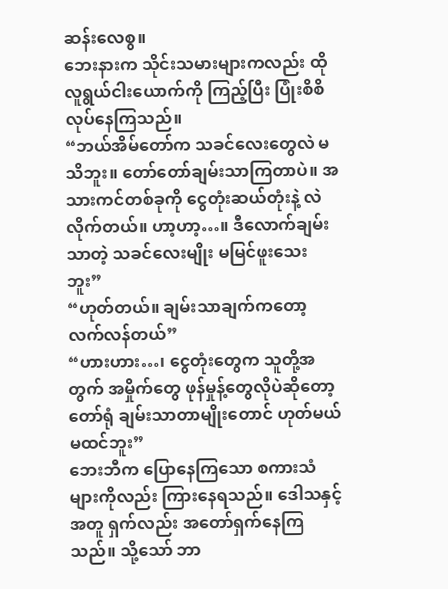ဆန်းလေစွ။
ဘေးနားက သိုင်းသမားများကလည်း ထိုလူရွယ်ငါးယောက်ကို ကြည့်ပြီး ပြုံးစိစိလုပ်နေကြသည်။
“ဘယ်အိမ်တော်က သခင်လေးတွေလဲ မသိဘူး။ တော်တော်ချမ်းသာကြတာပဲ။ အသားကင်တစ်ခုကို ငွေတုံးဆယ်တုံးနဲ့ လဲလိုက်တယ်။ ဟာ့ဟာ့…။ ဒီလောက်ချမ်းသာတဲ့ သခင်လေးမျိုး မမြင်ဖူးသေးဘူး”
“ဟုတ်တယ်။ ချမ်းသာချက်ကတော့ လက်လန်တယ်”
“ဟားဟား…၊ ငွေတုံးတွေက သူတို့အတွက် အမှိုက်တွေ ဖုန်မှုန့်တွေလိုပဲဆိုတော့ တော်ရုံ ချမ်းသာတာမျိုးတောင် ဟုတ်မယ်မထင်ဘူး”
ဘေးဘီက ပြောနေကြသော စကားသံများကိုလည်း ကြားနေရသည်။ ဒေါသနှင့်အတူ ရှက်လည်း အတော်ရှက်နေကြသည်။ သို့သော် ဘာ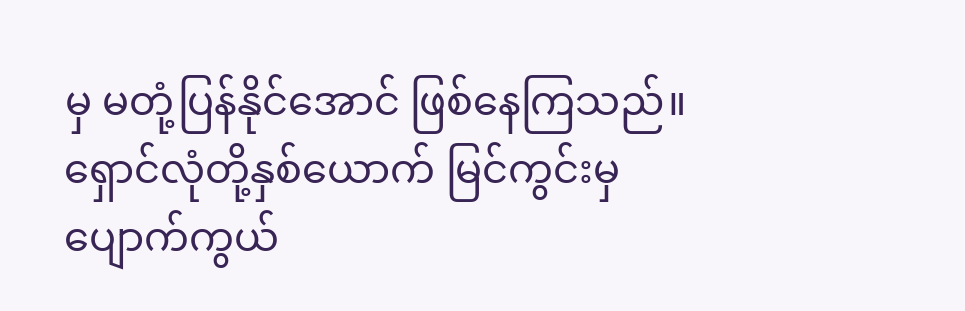မှ မတုံ့ပြန်နိုင်အောင် ဖြစ်နေကြသည်။
ရှောင်လုံတို့နှစ်ယောက် မြင်ကွင်းမှ ပျောက်ကွယ်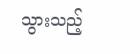သွားသည့်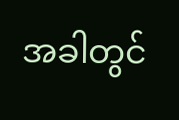အခါတွင်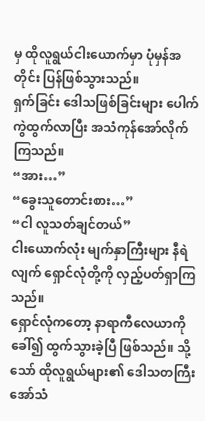မှ ထိုလူရွယ်ငါးယောက်မှာ ပုံမှန်အတိုင်း ပြန်ဖြစ်သွားသည်။
ရှက်ခြင်း ဒေါသဖြစ်ခြင်းများ ပေါက်ကွဲထွက်လာပြီး အသံကုန်အော်လိုက်ကြသည်။
“အား…”
“ခွေးသူတောင်းစား…”
“ငါ လူသတ်ချင်တယ်”
ငါးယောက်လုံး မျက်နှာကြီးများ နီရဲလျက် ရှောင်လုံတို့ကို လှည့်ပတ်ရှာကြသည်။
ရှောင်လုံကတော့ နာရာကီလေယာကို ခေါ်၍ ထွက်သွားခဲ့ပြီ ဖြစ်သည်။ သို့သော် ထိုလူရွယ်များ၏ ဒေါသတကြီးအော်သံ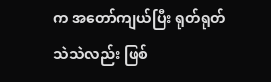က အတော်ကျယ်ပြီး ရုတ်ရုတ်သဲသဲလည်း ဖြစ်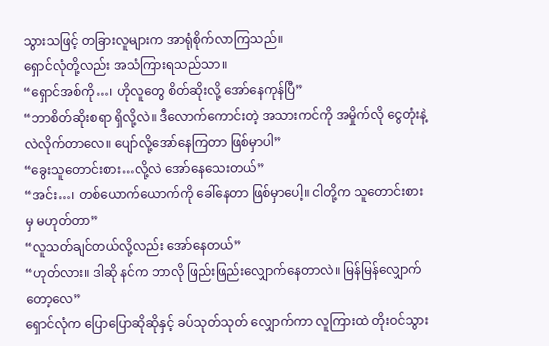သွားသဖြင့် တခြားလူများက အာရုံစိုက်လာကြသည်။
ရှောင်လုံတို့လည်း အသံကြားရသည်သာ။
“ရှောင်အစ်ကို…၊ ဟိုလူတွေ စိတ်ဆိုးလို့ အော်နေကုန်ပြီ”
“ဘာစိတ်ဆိုးစရာ ရှိလို့လဲ။ ဒီလောက်ကောင်းတဲ့ အသားကင်ကို အမှိုက်လို ငွေတုံးနဲ့ လဲလိုက်တာလေ။ ပျော်လို့အော်နေကြတာ ဖြစ်မှာပါ”
“ခွေးသူတောင်းစား…လို့လဲ အော်နေသေးတယ်”
“အင်း…၊ တစ်ယောက်ယောက်ကို ခေါ်နေတာ ဖြစ်မှာပေါ့။ ငါတို့က သူတောင်းစားမှ မဟုတ်တာ”
“လူသတ်ချင်တယ်လို့လည်း အော်နေတယ်”
“ဟုတ်လား။ ဒါဆို နင်က ဘာလို ဖြည်းဖြည်းလျှောက်နေတာလဲ။ မြန်မြန်လျှောက်တော့လေ”
ရှောင်လုံက ပြောပြောဆိုဆိုနှင့် ခပ်သုတ်သုတ် လျှောက်ကာ လူကြားထဲ တိုးဝင်သွား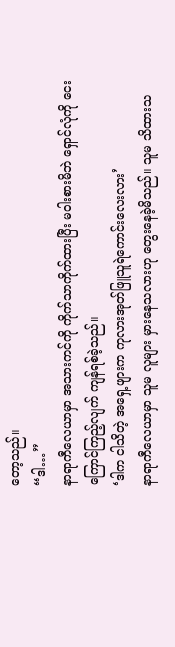တော့သည်။
“ဒါ…”
နာရာကီလေယာမှာ အသားကင်ကို ကိုက်သာကိုက်ထားပြီး မဝါးစားမိဘဲ ရှောင်လုံကို ငေးကြောင်ကြည့်လျက် ကျန်ရစ်ခဲ့သည်။
‘ဒါက ငါသိတဲ့ အရှေ့ဖျားက ကုလားအုတ်ဖြူသူရဲကောင်းလေးလား’
နာရာကီလေယာမှာ သူမ လူများ မှားနေသလားဟု တွေးနေခဲ့မိသည်။ သူမ သိထားသ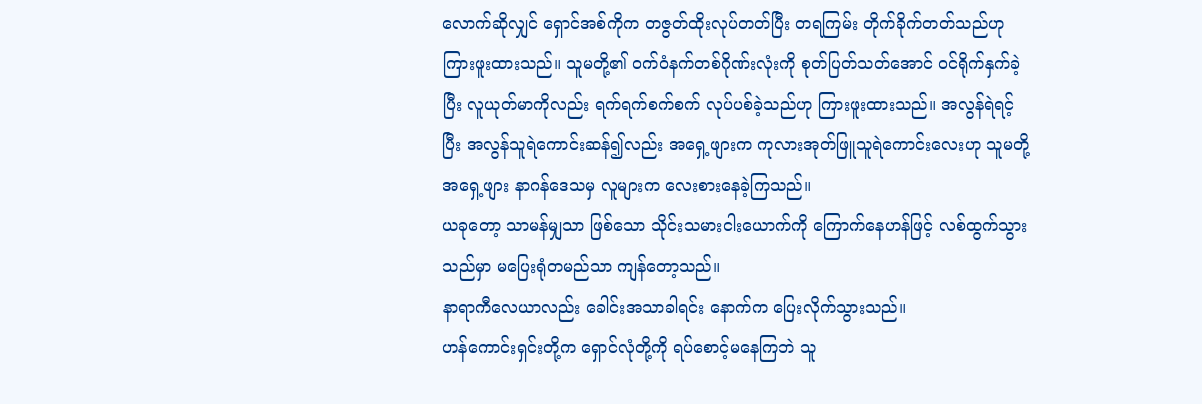လောက်ဆိုလျှင် ရှောင်အစ်ကိုက တဇွတ်ထိုးလုပ်တတ်ပြီး တရကြမ်း တိုက်ခိုက်တတ်သည်ဟု ကြားဖူးထားသည်။ သူမတို့၏ ဝက်ဝံနက်တစ်ဂိုဏ်းလုံးကို စုတ်ပြတ်သတ်အောင် ဝင်ရိုက်နှက်ခဲ့ပြီး လူယုတ်မာကိုလည်း ရက်ရက်စက်စက် လုပ်ပစ်ခဲ့သည်ဟု ကြားဖူးထားသည်။ အလွန်ရဲရင့်ပြီး အလွန်သူရဲကောင်းဆန်၍လည်း အရှေ့ဖျားက ကုလားအုတ်ဖြူသူရဲကောင်းလေးဟု သူမတို့ အရှေ့ဖျား နာဂန်ဒေသမှ လူများက လေးစားနေခဲ့ကြသည်။
ယခုတော့ သာမန်မျှသာ ဖြစ်သော သိုင်းသမားငါးယောက်ကို ကြောက်နေဟန်ဖြင့် လစ်ထွက်သွားသည်မှာ မပြေးရုံတမည်သာ ကျန်တော့သည်။
နာရာကီလေယာလည်း ခေါင်းအသာခါရင်း နောက်က ပြေးလိုက်သွားသည်။
ဟန်ကောင်းရှင်းတို့က ရှောင်လုံတို့ကို ရပ်စောင့်မနေကြဘဲ သူ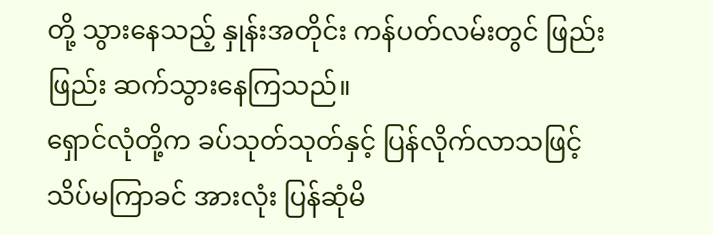တို့ သွားနေသည့် နှုန်းအတိုင်း ကန်ပတ်လမ်းတွင် ဖြည်းဖြည်း ဆက်သွားနေကြသည်။
ရှောင်လုံတို့က ခပ်သုတ်သုတ်နှင့် ပြန်လိုက်လာသဖြင့် သိပ်မကြာခင် အားလုံး ပြန်ဆုံမိ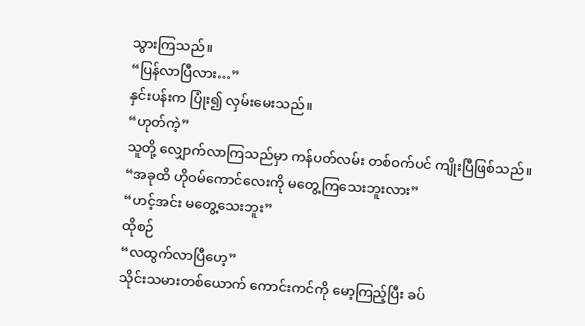သွားကြသည်။
“ပြန်လာပြီလား…”
နှင်းပန်းက ပြုံး၍ လှမ်းမေးသည်။
“ဟုတ်ကဲ့”
သူတို့ လျှောက်လာကြသည်မှာ ကန်ပတ်လမ်း တစ်ဝက်ပင် ကျိုးပြီဖြစ်သည်။
“အခုထိ ဟိုဝမ်ကောင်လေးကို မတွေ့ကြသေးဘူးလား”
“ဟင့်အင်း မတွေ့သေးဘူး”
ထိုစဉ်
“လထွက်လာပြီဟေ့”
သိုင်းသမားတစ်ယောက် ကောင်းကင်ကို မော့ကြည့်ပြီး ခပ်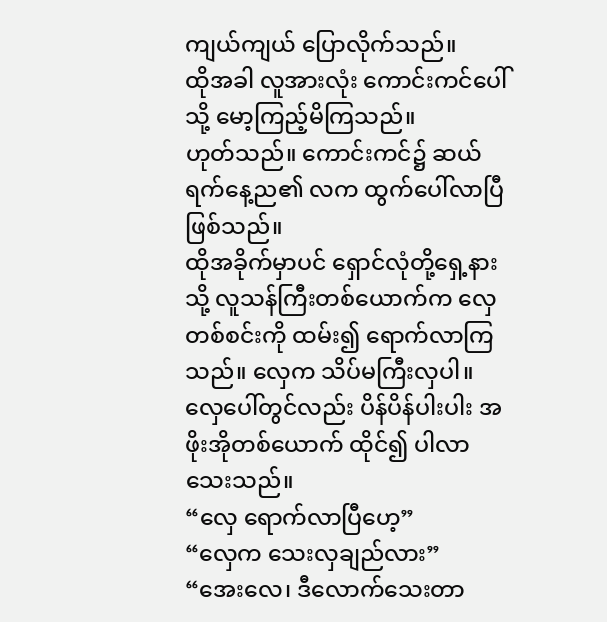ကျယ်ကျယ် ပြောလိုက်သည်။
ထိုအခါ လူအားလုံး ကောင်းကင်ပေါ်သို့ မော့ကြည့်မိကြသည်။
ဟုတ်သည်။ ကောင်းကင်၌ ဆယ်ရက်နေ့ည၏ လက ထွက်ပေါ်လာပြီ ဖြစ်သည်။
ထိုအခိုက်မှာပင် ရှောင်လုံတို့ရှေ့နားသို့ လူသန်ကြီးတစ်ယောက်က လှေတစ်စင်းကို ထမ်း၍ ရောက်လာကြသည်။ လှေက သိပ်မကြီးလှပါ။ လှေပေါ်တွင်လည်း ပိန်ပိန်ပါးပါး အဖိုးအိုတစ်ယောက် ထိုင်၍ ပါလာသေးသည်။
“လှေ ရောက်လာပြီဟေ့”
“လှေက သေးလှချည်လား”
“အေးလေ၊ ဒီလောက်သေးတာ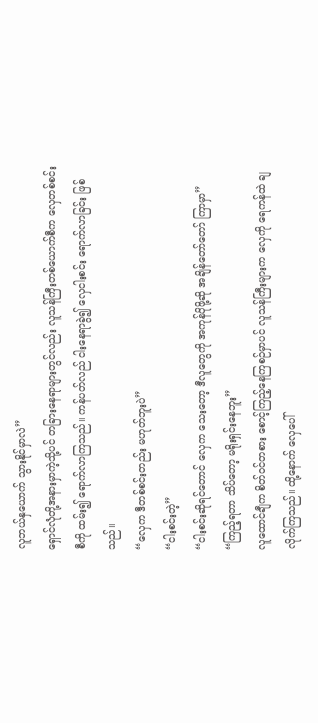လူဘယ်နှယောက် သွားနိုင်မှာလဲ”
ရှောင်လုံတို့အနားမှာကဲ့သို့ပင် တခြားနေရာများတွင်လည်း လူသန်ကြီးတစ်ယောက်စီက လှေတစ်စင်းစီကို ထမ်း၍ ရောက်လာကြသည်။ ကန်ပတ်လည် ငါးနေရာခွဲ၍ လှေငါးစင်း ရောက်လာခြင်း ဖြစ်သည်။
“လှေက ဒီတစ်စင်းတည်း မဟုတ်ဘူးပဲ”
“ငါးစင်းတဲ့”
“ငါးစင်းဆိုရင်တောင် လှေက သေးတော့ ဒီလူတွေကို အကုန်ပိုဖို့ဆို အချိန်တော်တော် ကြာမှာ”
“ကြည့်ရတာ သိပ်တော့ မရိုးရှင်းနေဘူး”
လူထောင်ချီက စိတ်ဝင်တစား စောင့်ကြည့်နေကြစဉ်မှာပင် လူသန်ကြီးများက လှေကို ရေကန်ထဲ ချလိုက်ကြသည်။ ထို့နောက် လှေပေါ်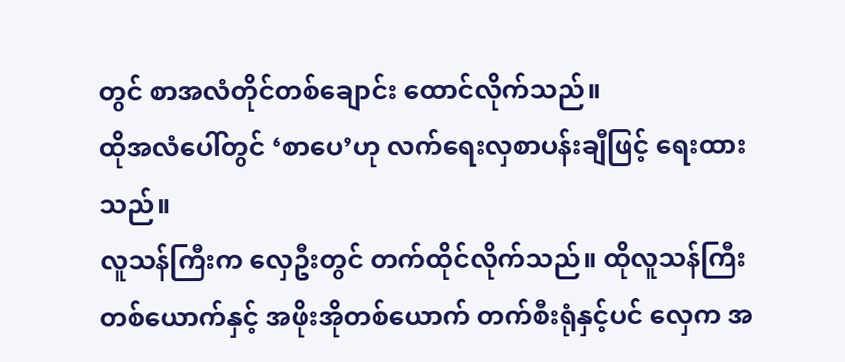တွင် စာအလံတိုင်တစ်ချောင်း ထောင်လိုက်သည်။
ထိုအလံပေါ်တွင် ‘စာပေ’ဟု လက်ရေးလှစာပန်းချီဖြင့် ရေးထားသည်။
လူသန်ကြီးက လှေဦးတွင် တက်ထိုင်လိုက်သည်။ ထိုလူသန်ကြီးတစ်ယောက်နှင့် အဖိုးအိုတစ်ယောက် တက်စီးရုံနှင့်ပင် လှေက အ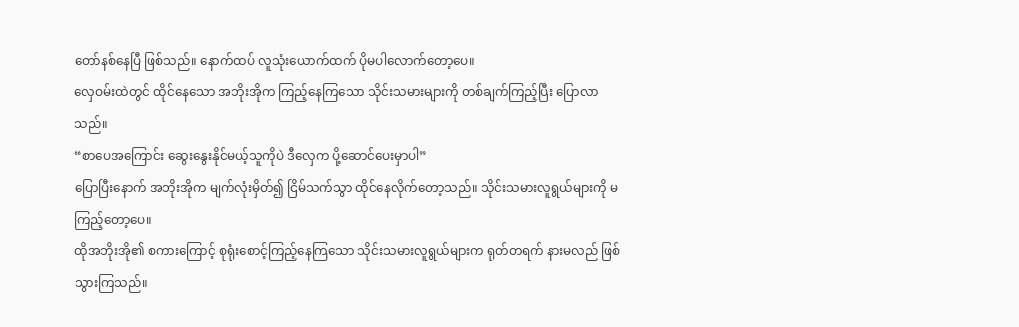တော်နစ်နေပြီ ဖြစ်သည်။ နောက်ထပ် လူသုံးယောက်ထက် ပိုမပါလောက်တော့ပေ။
လှေဝမ်းထဲတွင် ထိုင်နေသော အဘိုးအိုက ကြည့်နေကြသော သိုင်းသမားများကို တစ်ချက်ကြည့်ပြီး ပြောလာသည်။
“စာပေအကြောင်း ဆွေးနွေးနိုင်မယ့်သူကိုပဲ ဒီလှေက ပို့ဆောင်ပေးမှာပါ”
ပြောပြီးနောက် အဘိုးအိုက မျက်လုံးမှိတ်၍ ငြိမ်သက်သွာ ထိုင်နေလိုက်တော့သည်။ သိုင်းသမားလူရွယ်များကို မကြည့်တော့ပေ။
ထိုအဘိုးအို၏ စကားကြောင့် စုရုံးစောင့်ကြည့်နေကြသော သိုင်းသမားလူရွယ်များက ရုတ်တရက် နားမလည် ဖြစ်သွားကြသည်။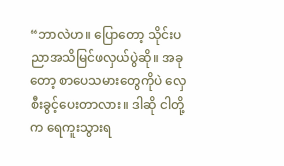“ဘာလဲဟ။ ပြောတော့ သိုင်းပညာအသိမြင်ဖလှယ်ပွဲဆို။ အခုတော့ စာပေသမားတွေကိုပဲ လှေစီးခွင့်ပေးတာလား။ ဒါဆို ငါတို့က ရေကူးသွားရ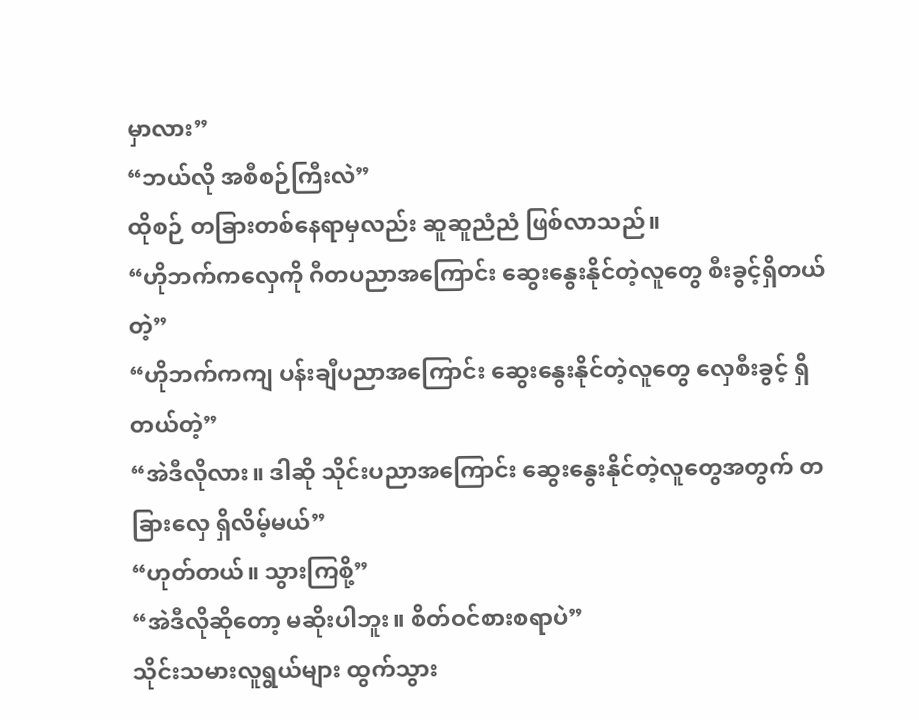မှာလား”
“ဘယ်လို အစီစဉ်ကြီးလဲ”
ထိုစဉ် တခြားတစ်နေရာမှလည်း ဆူဆူညံညံ ဖြစ်လာသည်။
“ဟိုဘက်ကလှေကို ဂီတပညာအကြောင်း ဆွေးနွေးနိုင်တဲ့လူတွေ စီးခွင့်ရှိတယ်တဲ့”
“ဟိုဘက်ကကျ ပန်းချီပညာအကြောင်း ဆွေးနွေးနိုင်တဲ့လူတွေ လှေစီးခွင့် ရှိတယ်တဲ့”
“အဲဒီလိုလား။ ဒါဆို သိုင်းပညာအကြောင်း ဆွေးနွေးနိုင်တဲ့လူတွေအတွက် တခြားလှေ ရှိလိမ့်မယ်”
“ဟုတ်တယ်။ သွားကြစို့”
“အဲဒီလိုဆိုတော့ မဆိုးပါဘူး။ စိတ်ဝင်စားစရာပဲ”
သိုင်းသမားလူရွယ်များ ထွက်သွား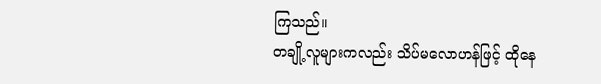ကြသည်။
တချို့လူများကလည်း သိပ်မလောဟန်ဖြင့် ထိုနေ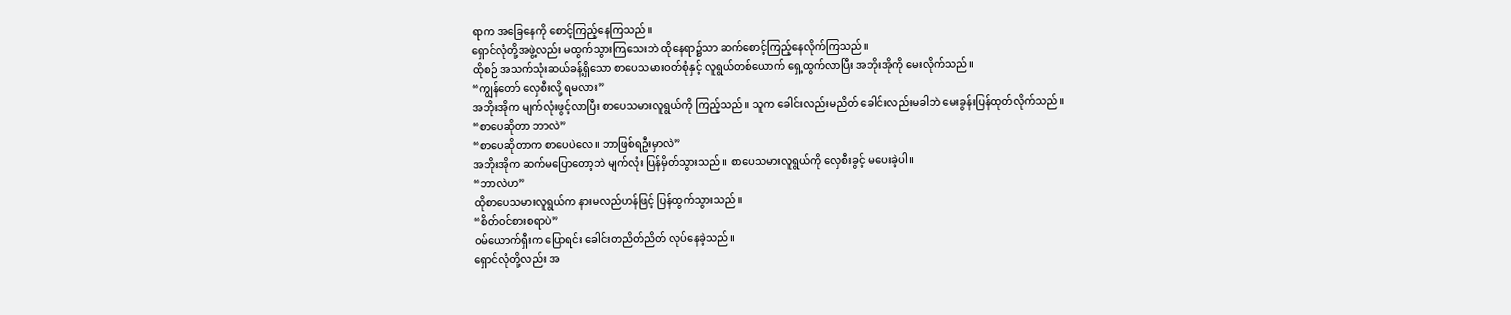ရာက အခြေနေကို စောင့်ကြည့်နေကြသည်။
ရှောင်လုံတို့အဖွဲ့လည်း မထွက်သွားကြသေးဘဲ ထိုနေရာ၌သာ ဆက်စောင့်ကြည့်နေလိုက်ကြသည်။
ထိုစဉ် အသက်သုံးဆယ်ခန့်ရှိသော စာပေသမားဝတ်စုံနှင့် လူရွယ်တစ်ယောက် ရှေ့ထွက်လာပြီး အဘိုးအိုကို မေးလိုက်သည်။
“ကျွန်တော် လှေစီးလို့ ရမလား”
အဘိုးအိုက မျက်လုံးဖွင့်လာပြီး စာပေသမားလူရွယ်ကို ကြည့်သည်။ သူက ခေါင်းလည်းမညိတ် ခေါင်းလည်းမခါဘဲ မေးခွန်းပြန်ထုတ်လိုက်သည်။
“စာပေဆိုတာ ဘာလဲ”
“စာပေဆိုတာက စာပေပဲလေ။ ဘာဖြစ်ရဦးမှာလဲ”
အဘိုးအိုက ဆက်မပြောတော့ဘဲ မျက်လုံး ပြန်မှိတ်သွားသည်။ စာပေသမားလူရွယ်ကို လှေစီးခွင့် မပေးခဲ့ပါ။
“ဘာလဲဟ”
ထိုစာပေသမားလူရွယ်က နားမလည်ဟန်ဖြင့် ပြန်ထွက်သွားသည်။
“စိတ်ဝင်စားစရာပဲ”
ဝမ်ယောက်ရှီးက ပြောရင်း ခေါင်းတညိတ်ညိတ် လုပ်နေခဲ့သည်။
ရှောင်လုံတို့လည်း အ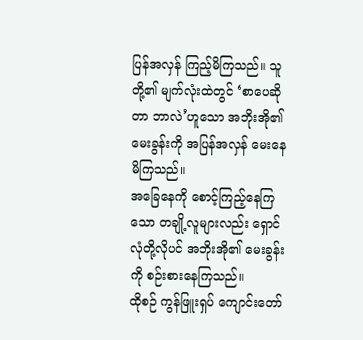ပြန်အလှန် ကြည့်မိကြသည်။ သူတို့၏ မျက်လုံးထဲတွင် ‘စာပေဆိုတာ ဘာလဲ’ဟူသော အဘိုးအို၏ မေးခွန်းကို အပြန်အလှန် မေးနေမိကြသည်။
အခြေနေကို စောင့်ကြည့်နေကြသော တချို့လူများလည်း ရှောင်လုံတို့လိုပင် အဘိုးအို၏ မေးခွန်းကို စဉ်းစားနေကြသည်။
ထိုစဉ် ကွန်ဖြူးရှပ် ကျောင်းတော်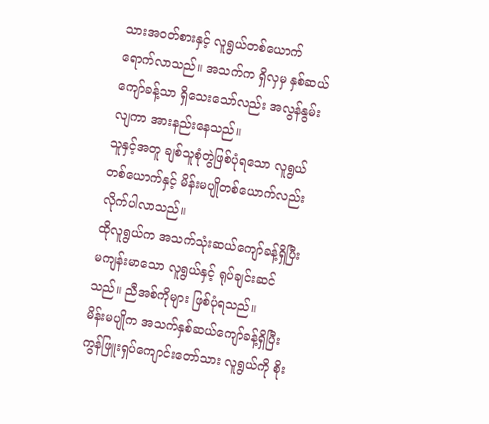သားအဝတ်စားနှင့် လူရွယ်တစ်ယောက် ရောက်လာသည်။ အသက်က ရှိလှမှ နှစ်ဆယ်ကျော်ခန့်သာ ရှိသေးသော်လည်း အလွန်နွမ်းလျကာ အားနည်းနေသည်။
သူနှင့်အတူ ချစ်သူစုံတွဲဖြစ်ပုံရသော လူရွယ်တစ်ယောက်နှင့် မိန်းမပျိုတစ်ယောက်လည်း လိုက်ပါလာသည်။
ထိုလူရွယ်က အသက်သုံးဆယ်ကျော်ခန့်ရှိပြီး မကျန်းမာသော လူရွယ်နှင့် ရုပ်ချင်းဆင်သည်။ ညီအစ်ကိုများ ဖြစ်ပုံရသည်။
မိန်းမပျိုက အသက်နှစ်ဆယ်ကျော်ခန့်ရှိပြီး ကွန်ဖြူးရှပ်ကျောင်းတော်သား လူရွယ်ကို စိုး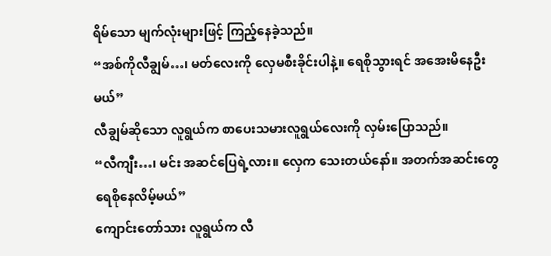ရိမ်သော မျက်လုံးများဖြင့် ကြည့်နေခဲ့သည်။
“အစ်ကိုလီချွမ်…၊ မတ်လေးကို လှေမစီးခိုင်းပါနဲ့။ ရေစိုသွားရင် အအေးမိနေဦးမယ်”
လီချွမ်ဆိုသော လူရွယ်က စာပေးသမားလူရွယ်လေးကို လှမ်းပြောသည်။
“လီကျီး…၊ မင်း အဆင်ပြေရဲ့လား။ လှေက သေးတယ်နော်။ အတက်အဆင်းတွေ ရေစိုနေလိမ့်မယ်”
ကျောင်းတော်သား လူရွယ်က လီ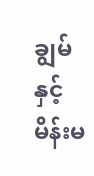ချွမ်နှင့် မိန်းမ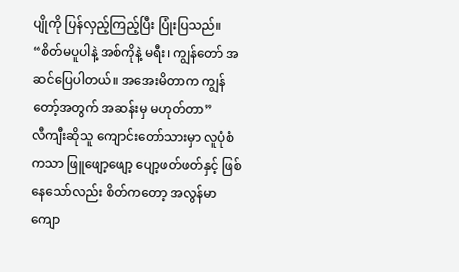ပျိုကို ပြန်လှည့်ကြည့်ပြီး ပြုံးပြသည်။
“စိတ်မပူပါနဲ့ အစ်ကိုနဲ့ မရီး၊ ကျွန်တော် အဆင်ပြေပါတယ်။ အအေးမိတာက ကျွန်တော့်အတွက် အဆန်းမှ မဟုတ်တာ”
လီကျီးဆိုသူ ကျောင်းတော်သားမှာ လူပုံစံကသာ ဖြူဖျော့ဖျော့ ပျော့ဖတ်ဖတ်နှင့် ဖြစ်နေသော်လည်း စိတ်ကတော့ အလွန်မာကျော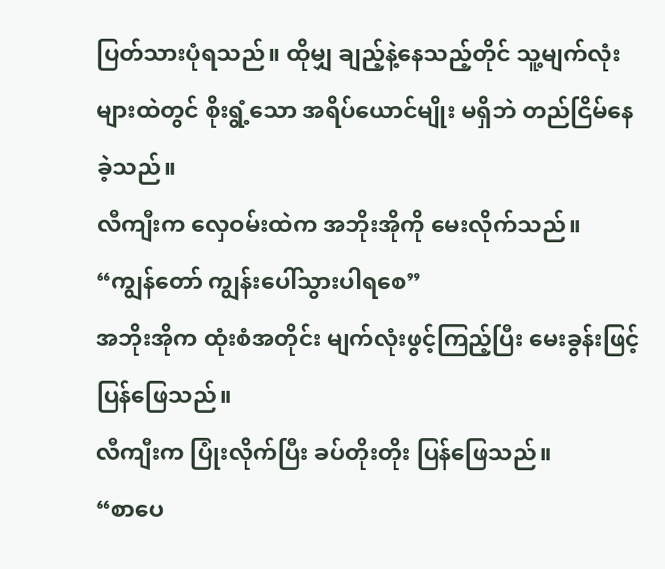ပြတ်သားပုံရသည်။ ထိုမျှ ချည့်နဲ့နေသည့်တိုင် သူ့မျက်လုံးများထဲတွင် စိုးရွံ့သော အရိပ်ယောင်မျိုး မရှိဘဲ တည်ငြိမ်နေခဲ့သည်။
လီကျီးက လှေဝမ်းထဲက အဘိုးအိုကို မေးလိုက်သည်။
“ကျွန်တော် ကျွန်းပေါ်သွားပါရစေ”
အဘိုးအိုက ထုံးစံအတိုင်း မျက်လုံးဖွင့်ကြည့်ပြီး မေးခွန်းဖြင့် ပြန်ဖြေသည်။
လီကျီးက ပြုံးလိုက်ပြီး ခပ်တိုးတိုး ပြန်ဖြေသည်။
“စာပေ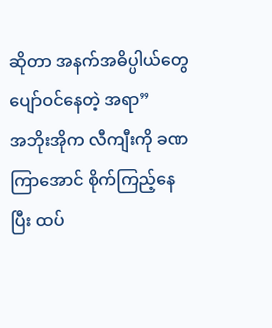ဆိုတာ အနက်အဓိပ္ပါယ်တွေ ပျော်ဝင်နေတဲ့ အရာ”
အဘိုးအိုက လီကျီးကို ခဏကြာအောင် စိုက်ကြည့်နေပြီး ထပ်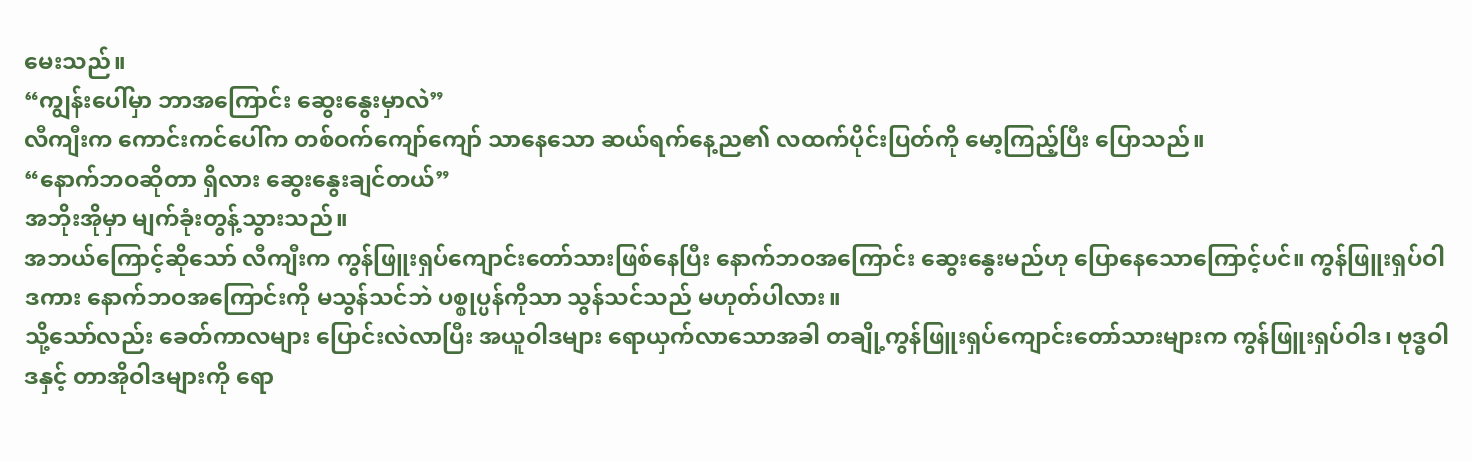မေးသည်။
“ကျွန်းပေါ်မှာ ဘာအကြောင်း ဆွေးနွေးမှာလဲ”
လီကျီးက ကောင်းကင်ပေါ်က တစ်ဝက်ကျော်ကျော် သာနေသော ဆယ်ရက်နေ့ည၏ လထက်ပိုင်းပြတ်ကို မော့ကြည့်ပြီး ပြောသည်။
“နောက်ဘဝဆိုတာ ရှိလား ဆွေးနွေးချင်တယ်”
အဘိုးအိုမှာ မျက်ခုံးတွန့်သွားသည်။
အဘယ်ကြောင့်ဆိုသော် လီကျီးက ကွန်ဖြူးရှပ်ကျောင်းတော်သားဖြစ်နေပြီး နောက်ဘဝအကြောင်း ဆွေးနွေးမည်ဟု ပြောနေသောကြောင့်ပင်။ ကွန်ဖြူးရှပ်ဝါဒကား နောက်ဘဝအကြောင်းကို မသွန်သင်ဘဲ ပစ္စုပ္ပန်ကိုသာ သွန်သင်သည် မဟုတ်ပါလား။
သို့သော်လည်း ခေတ်ကာလများ ပြောင်းလဲလာပြီး အယူဝါဒများ ရောယှက်လာသောအခါ တချို့ကွန်ဖြူးရှပ်ကျောင်းတော်သားများက ကွန်ဖြူးရှပ်ဝါဒ၊ ဗုဒ္ဓဝါဒနှင့် တာအိုဝါဒများကို ရော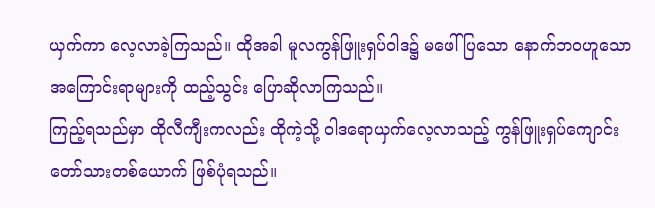ယှက်ကာ လေ့လာခဲ့ကြသည်။ ထိုအခါ မူလကွန်ဖြူးရှပ်ဝါဒ၌ မဖေါ်ပြသော နောက်ဘဝဟူသော အကြောင်းရာများကို ထည့်သွင်း ပြောဆိုလာကြသည်။
ကြည့်ရသည်မှာ ထိုလီကျီးကလည်း ထိုကဲ့သို့ ဝါဒရောယှက်လေ့လာသည့် ကွန်ဖြူးရှပ်ကျောင်းတော်သားတစ်ယောက် ဖြစ်ပုံရသည်။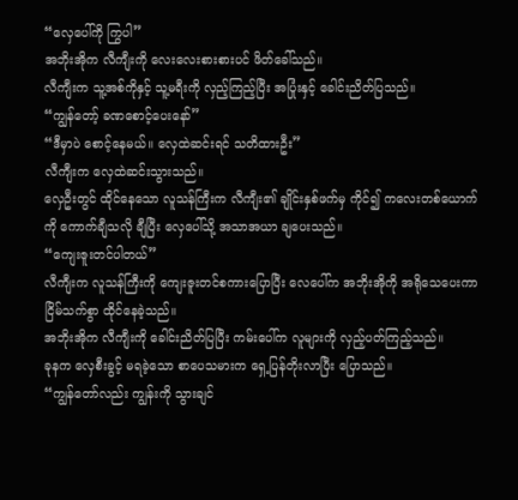“လှေပေါ်ကို ကြွပါ”
အဘိုးအိုက လီကျီးကို လေးလေးစားစားပင် ဖိတ်ခေါ်သည်။
လီကျီးက သူ့အစ်ကိုနှင့် သူ့မရီးကို လှည့်ကြည့်ပြီး အပြုံးနှင့် ခေါင်းညိတ်ပြသည်။
“ကျွန်တော့် ခဏစောင့်ပေးနော်”
“ဒီမှာပဲ စောင့်နေမယ်။ လှေထဲဆင်းရင် သတိထားဦး”
လီကျီးက လှေထဲဆင်းသွားသည်။
လှေဦးတွင် ထိုင်နေသော လူသန်ကြီးက လီကျီး၏ ချိုင်းနှစ်ဖက်မှ ကိုင်၍ ကလေးတစ်ယောက်ကို ကောက်ချီသလို ချီပြီး လှေပေါ်သို့ အသာအယာ ချပေးသည်။
“ကျေးဇူးတင်ပါတယ်”
လီကျီးက လူသန်ကြီးကို ကျေးဇူးတင်စကားပြောပြီး လေပေါ်က အဘိုးအိုကို အရိုသေပေးကာ ငြိမ်သက်စွာ ထိုင်နေခဲ့သည်။
အဘိုးအိုက လီကျီးကို ခေါင်းညိတ်ပြပြီး ကမ်းပေါ်က လူများကို လှည့်ပတ်ကြည့်သည်။
ခုနက လှေစီးခွင့် မရခဲ့သော စာပေသမားက ရှေ့ပြန်တိုးလာပြီး ပြောသည်။
“ကျွန်တော်လည်း ကျွန်းကို သွားချင်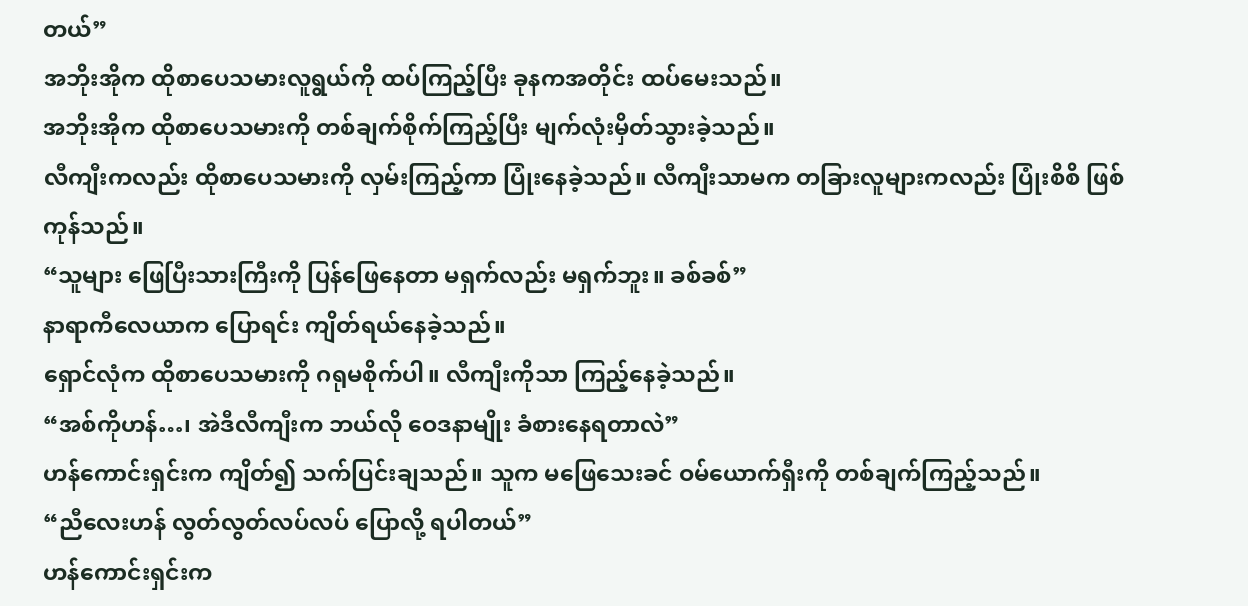တယ်”
အဘိုးအိုက ထိုစာပေသမားလူရွယ်ကို ထပ်ကြည့်ပြီး ခုနကအတိုင်း ထပ်မေးသည်။
အဘိုးအိုက ထိုစာပေသမားကို တစ်ချက်စိုက်ကြည့်ပြီး မျက်လုံးမှိတ်သွားခဲ့သည်။
လီကျီးကလည်း ထိုစာပေသမားကို လှမ်းကြည့်ကာ ပြုံးနေခဲ့သည်။ လီကျီးသာမက တခြားလူများကလည်း ပြုံးစိစိ ဖြစ်ကုန်သည်။
“သူများ ဖြေပြီးသားကြီးကို ပြန်ဖြေနေတာ မရှက်လည်း မရှက်ဘူး။ ခစ်ခစ်”
နာရာကီလေယာက ပြောရင်း ကျိတ်ရယ်နေခဲ့သည်။
ရှောင်လုံက ထိုစာပေသမားကို ဂရုမစိုက်ပါ။ လီကျီးကိုသာ ကြည့်နေခဲ့သည်။
“အစ်ကိုဟန်…၊ အဲဒီလီကျီးက ဘယ်လို ဝေဒနာမျိုး ခံစားနေရတာလဲ”
ဟန်ကောင်းရှင်းက ကျိတ်၍ သက်ပြင်းချသည်။ သူက မဖြေသေးခင် ဝမ်ယောက်ရှီးကို တစ်ချက်ကြည့်သည်။
“ညီလေးဟန် လွတ်လွတ်လပ်လပ် ပြောလို့ ရပါတယ်”
ဟန်ကောင်းရှင်းက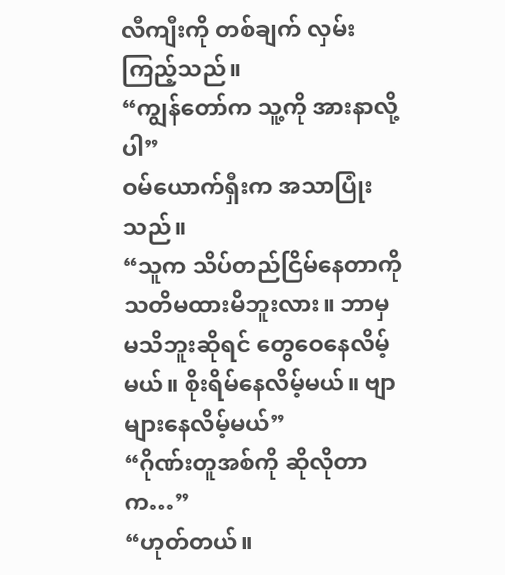လီကျီးကို တစ်ချက် လှမ်းကြည့်သည်။
“ကျွန်တော်က သူ့ကို အားနာလို့ပါ”
ဝမ်ယောက်ရှီးက အသာပြုံးသည်။
“သူက သိပ်တည်ငြိမ်နေတာကို သတိမထားမိဘူးလား။ ဘာမှ မသိဘူးဆိုရင် တွေဝေနေလိမ့်မယ်။ စိုးရိမ်နေလိမ့်မယ်။ ဗျာများနေလိမ့်မယ်”
“ဂိုဏ်းတူအစ်ကို ဆိုလိုတာက…”
“ဟုတ်တယ်။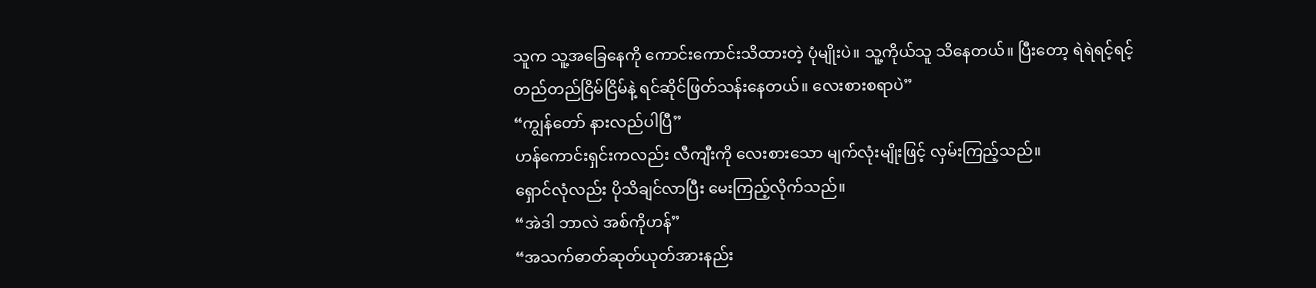သူက သူ့အခြေနေကို ကောင်းကောင်းသိထားတဲ့ ပုံမျိုးပဲ။ သူ့ကိုယ်သူ သိနေတယ်။ ပြီးတော့ ရဲရဲရင့်ရင့် တည်တည်ငြိမ်ငြိမ်နဲ့ ရင်ဆိုင်ဖြတ်သန်းနေတယ်။ လေးစားစရာပဲ”
“ကျွန်တော် နားလည်ပါပြီ”
ဟန်ကောင်းရှင်းကလည်း လီကျီးကို လေးစားသော မျက်လုံးမျိုးဖြင့် လှမ်းကြည့်သည်။
ရှောင်လုံလည်း ပိုသိချင်လာပြီး မေးကြည့်လိုက်သည်။
“အဲဒါ ဘာလဲ အစ်ကိုဟန်”
“အသက်ဓာတ်ဆုတ်ယုတ်အားနည်း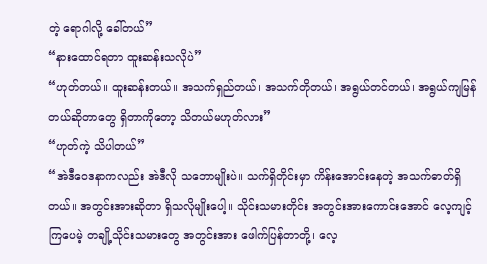တဲ့ ရောဂါလို့ ခေါ်တယ်”
“နားထောင်ရတာ ထူးဆန်းသလိုပဲ”
“ဟုတ်တယ်။ ထူးဆန်းတယ်။ အသက်ရှည်တယ်၊ အသက်တိုတယ်၊ အရွယ်တင်တယ်၊ အရွယ်ကျမြန်တယ်ဆိုတာတွေ ရှိတာကိုတော့ သိတယ်မဟုတ်လား”
“ဟုတ်ကဲ့ သိပါတယ်”
“အဲဒီဝေဒနာကလည်း အဲဒီလို သဘောမျိုးပဲ။ သက်ရှိတိုင်းမှာ ကိန်းအောင်းနေတဲ့ အသက်ဓာတ်ရှိတယ်။ အတွင်းအားဆိုတာ ရှိသလိုမျိုးပေါ့။ သိုင်းသမားတိုင်း အတွင်းအားကောင်းအောင် လေ့ကျင့်ကြပေမဲ့ တချို့သိုင်းသမားတွေ အတွင်းအား ဖေါက်ပြန်တာတို့၊ လေ့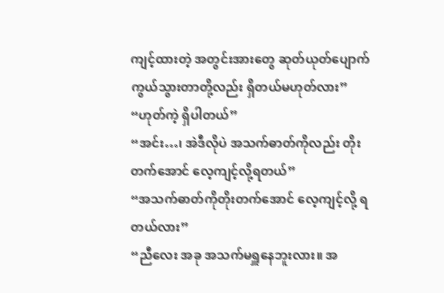ကျင့်ထားတဲ့ အတွင်းအားတွေ ဆုတ်ယုတ်ပျောက်ကွယ်သွားတာတို့လည်း ရှိတယ်မဟုတ်လား”
“ဟုတ်ကဲ့ ရှိပါတယ်”
“အင်း…၊ အဲဒီလိုပဲ အသက်ဓာတ်ကိုလည်း တိုးတက်အောင် လေ့ကျင့်လို့ရတယ်”
“အသက်ဓာတ်ကိုတိုးတက်အောင် လေ့ကျင့်လို့ ရတယ်လား”
“ညီလေး အခု အသက်မရှူနေဘူးလား။ အ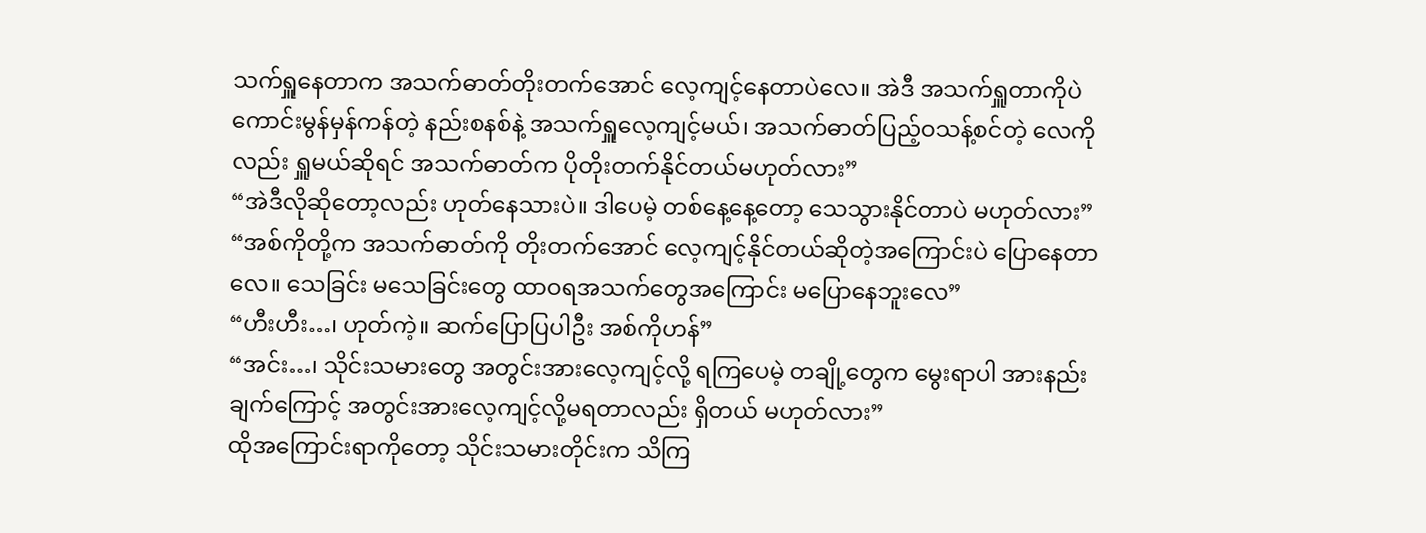သက်ရှူနေတာက အသက်ဓာတ်တိုးတက်အောင် လေ့ကျင့်နေတာပဲလေ။ အဲဒီ အသက်ရှူတာကိုပဲ ကောင်းမွန်မှန်ကန်တဲ့ နည်းစနစ်နဲ့ အသက်ရှူလေ့ကျင့်မယ်၊ အသက်ဓာတ်ပြည့်ဝသန့်စင်တဲ့ လေကိုလည်း ရှူမယ်ဆိုရင် အသက်ဓာတ်က ပိုတိုးတက်နိုင်တယ်မဟုတ်လား”
“အဲဒီလိုဆိုတော့လည်း ဟုတ်နေသားပဲ။ ဒါပေမဲ့ တစ်နေ့နေ့တော့ သေသွားနိုင်တာပဲ မဟုတ်လား”
“အစ်ကိုတို့က အသက်ဓာတ်ကို တိုးတက်အောင် လေ့ကျင့်နိုင်တယ်ဆိုတဲ့အကြောင်းပဲ ပြောနေတာလေ။ သေခြင်း မသေခြင်းတွေ ထာဝရအသက်တွေအကြောင်း မပြောနေဘူးလေ”
“ဟီးဟီး…၊ ဟုတ်ကဲ့။ ဆက်ပြောပြပါဦး အစ်ကိုဟန်”
“အင်း…၊ သိုင်းသမားတွေ အတွင်းအားလေ့ကျင့်လို့ ရကြပေမဲ့ တချို့တွေက မွေးရာပါ အားနည်းချက်ကြောင့် အတွင်းအားလေ့ကျင့်လို့မရတာလည်း ရှိတယ် မဟုတ်လား”
ထိုအကြောင်းရာကိုတော့ သိုင်းသမားတိုင်းက သိကြ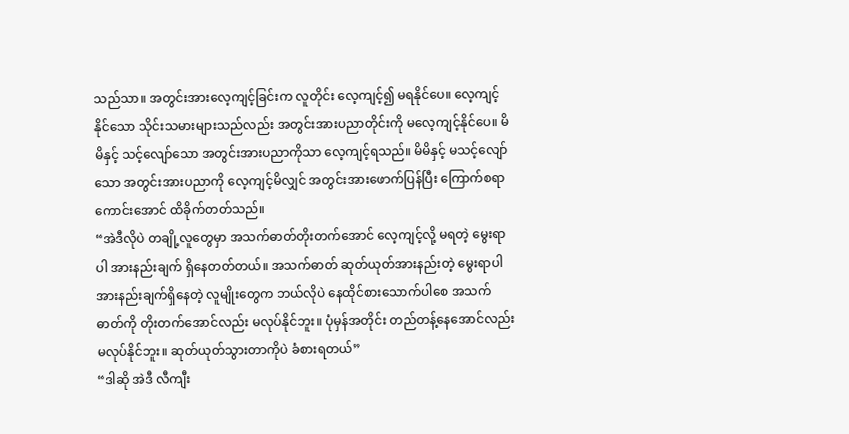သည်သာ။ အတွင်းအားလေ့ကျင့်ခြင်းက လူတိုင်း လေ့ကျင့်၍ မရနိုင်ပေ။ လေ့ကျင့်နိုင်သော သိုင်းသမားများသည်လည်း အတွင်းအားပညာတိုင်းကို မလေ့ကျင့်နိုင်ပေ။ မိမိနှင့် သင့်လျော်သော အတွင်းအားပညာကိုသာ လေ့ကျင့်ရသည်။ မိမိနှင့် မသင့်လျော်သော အတွင်းအားပညာကို လေ့ကျင့်မိလျှင် အတွင်းအားဖောက်ပြန်ပြီး ကြောက်စရာကောင်းအောင် ထိခိုက်တတ်သည်။
“အဲဒီလိုပဲ တချို့လူတွေမှာ အသက်ဓာတ်တိုးတက်အောင် လေ့ကျင့်လို့ မရတဲ့ မွေးရာပါ အားနည်းချက် ရှိနေတတ်တယ်။ အသက်ဓာတ် ဆုတ်ယုတ်အားနည်းတဲ့ မွေးရာပါအားနည်းချက်ရှိနေတဲ့ လူမျိုးတွေက ဘယ်လိုပဲ နေထိုင်စားသောက်ပါစေ အသက်ဓာတ်ကို တိုးတက်အောင်လည်း မလုပ်နိုင်ဘူး။ ပုံမှန်အတိုင်း တည်တန့်နေအောင်လည်း မလုပ်နိုင်ဘူး။ ဆုတ်ယုတ်သွားတာကိုပဲ ခံစားရတယ်”
“ဒါဆို အဲဒီ လီကျီး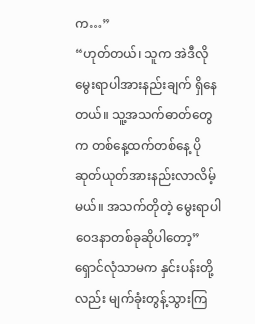က…”
“ဟုတ်တယ်၊ သူက အဲဒီလို မွေးရာပါအားနည်းချက် ရှိနေတယ်။ သူ့အသက်ဓာတ်တွေက တစ်နေ့ထက်တစ်နေ့ ပိုဆုတ်ယုတ်အားနည်းလာလိမ့်မယ်။ အသက်တိုတဲ့ မွေးရာပါဝေဒနာတစ်ခုဆိုပါတော့”
ရှောင်လုံသာမက နှင်းပန်းတို့လည်း မျက်ခုံးတွန့်သွားကြ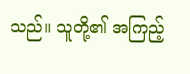သည်။ သူတို့၏ အကြည့်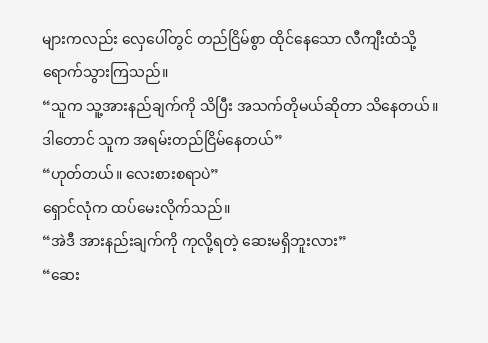များကလည်း လှေပေါ်တွင် တည်ငြိမ်စွာ ထိုင်နေသော လီကျီးထံသို့ ရောက်သွားကြသည်။
“သူက သူ့အားနည်ချက်ကို သိပြီး အသက်တိုမယ်ဆိုတာ သိနေတယ်။ ဒါတောင် သူက အရမ်းတည်ငြိမ်နေတယ်”
“ဟုတ်တယ်။ လေးစားစရာပဲ”
ရှောင်လုံက ထပ်မေးလိုက်သည်။
“အဲဒီ အားနည်းချက်ကို ကုလို့ရတဲ့ ဆေးမရှိဘူးလား”
“ဆေး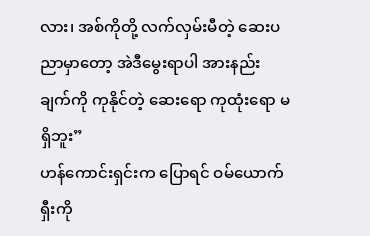လား၊ အစ်ကိုတို့ လက်လှမ်းမီတဲ့ ဆေးပညာမှာတော့ အဲဒီမွေးရာပါ အားနည်းချက်ကို ကုနိုင်တဲ့ ဆေးရော ကုထုံးရော မရှိဘူး”
ဟန်ကောင်းရှင်းက ပြောရင် ဝမ်ယောက်ရှီးကို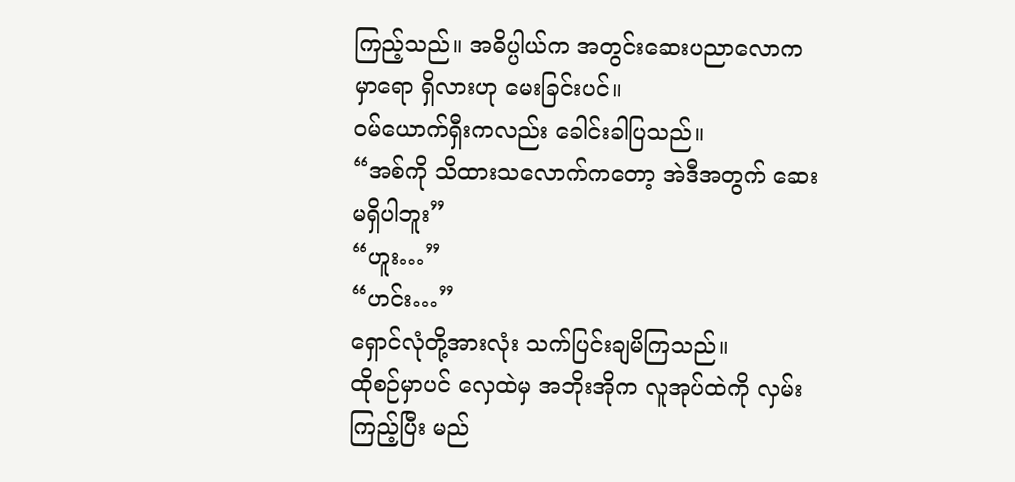ကြည့်သည်။ အဓိပ္ပါယ်က အတွင်းဆေးပညာလောကမှာရော ရှိလားဟု မေးခြင်းပင်။
ဝမ်ယောက်ရှီးကလည်း ခေါင်းခါပြသည်။
“အစ်ကို သိထားသလောက်ကတော့ အဲဒီအတွက် ဆေးမရှိပါဘူး”
“ဟူး…”
“ဟင်း…”
ရှောင်လုံတို့အားလုံး သက်ပြင်းချမိကြသည်။
ထိုစဉ်မှာပင် လှေထဲမှ အဘိုးအိုက လူအုပ်ထဲကို လှမ်းကြည့်ပြီး မည်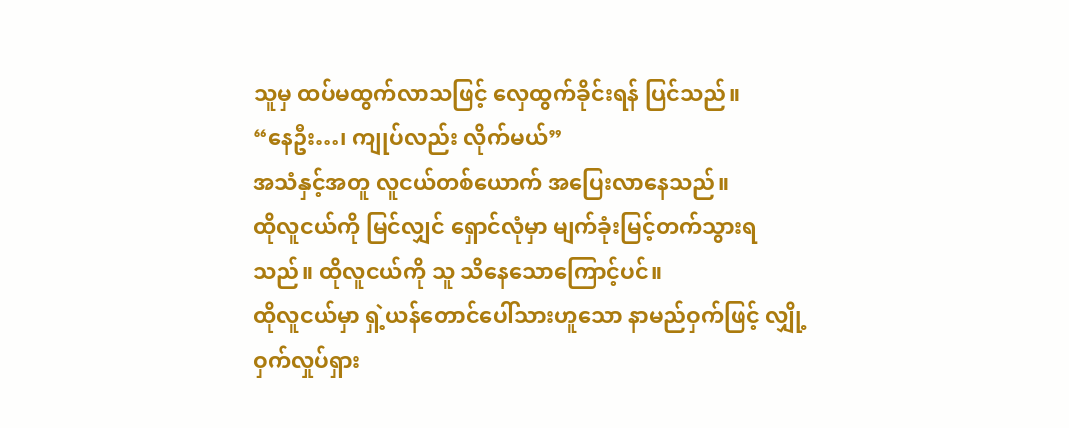သူမှ ထပ်မထွက်လာသဖြင့် လှေထွက်ခိုင်းရန် ပြင်သည်။
“နေဦး…၊ ကျုပ်လည်း လိုက်မယ်”
အသံနှင့်အတူ လူငယ်တစ်ယောက် အပြေးလာနေသည်။
ထိုလူငယ်ကို မြင်လျှင် ရှောင်လုံမှာ မျက်ခုံးမြင့်တက်သွားရသည်။ ထိုလူငယ်ကို သူ သိနေသောကြောင့်ပင်။
ထိုလူငယ်မှာ ရှဲ့ယန်တောင်ပေါ်သားဟူသော နာမည်ဝှက်ဖြင့် လျှို့ဝှက်လှုပ်ရှား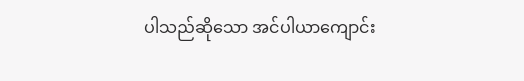ပါသည်ဆိုသော အင်ပါယာကျောင်း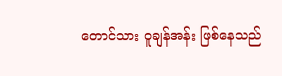တောင်သား ဝူချန်အန်း ဖြစ်နေသည်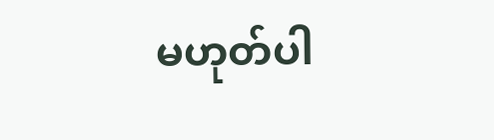မဟုတ်ပါ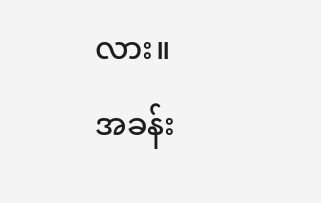လား။
အခန်း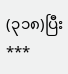(၃၁၈)ပြီး
***